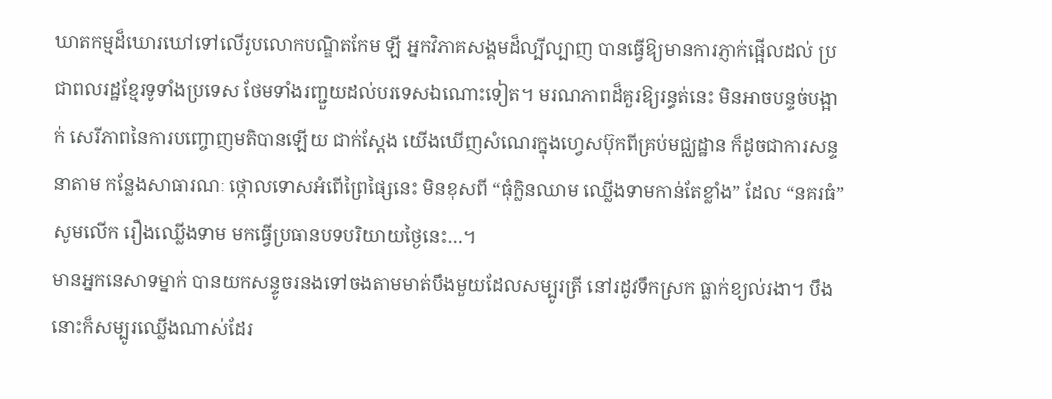ឃាតកម្មដ៏ឃោរឃៅទៅលើរូបលោកបណ្ឌិតកែម ឡី អ្នកវិភាគសង្គមដ៏ល្បីល្បាញ បានធ្វើឱ្យមានការភ្ញាក់ផ្អើលដល់ ប្រជាពលរដ្ឋខ្មែរទូទាំងប្រទេស ថែមទាំងរញ្ជួយដល់បរទេសឯណោះទៀត។ មរណភាពដ៏គួរឱ្យរន្ធត់នេះ មិនអាចបន្ទច់បង្អាក់ សេរីភាពនៃការបញ្ចោញមតិបានឡើយ ជាក់ស្តែង យើងឃើញសំណេរក្នុងហ្វេសប៊ុកពីគ្រប់មជ្ឈដ្ឋាន ក៏ដូចជាការសន្ទនាតាម កន្លែងសាធារណៈ ថ្កោលទោសអំពើព្រៃផ្សៃនេះ មិនខុសពី “ធុំក្លិនឈាម ឈ្លើងទាមកាន់តែខ្លាំង” ដែល “នគរធំ” សូមលើក រឿងឈ្លើងទាម មកធ្វើប្រធានបទបរិយាយថ្ងៃនេះ…។
មានអ្នកនេសាទម្នាក់ បានយកសន្ទូចរនងទៅចងតាមមាត់បឹងមួយដែលសម្បូរត្រី នៅរដូវទឹកស្រក ធ្លាក់ខ្យល់រងា។ បឹងនោះក៏សម្បូរឈ្លើងណាស់ដែរ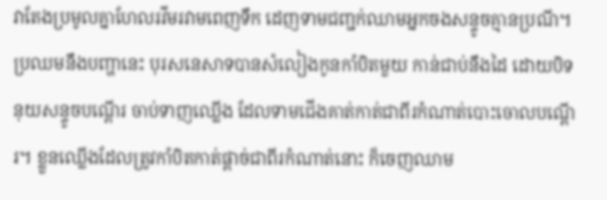វាតែងប្រមូលគ្នាហែលរវីមរវាមពេញទឹក ដេញទាមជញ្ជក់ឈាមអ្នកចងសន្ទូចគ្មានប្រណី។ ប្រឈមនឹងបញ្ហានេះ បុរសនេសាទបានសំលៀងកូនកាំបិតមួយ កាន់ជាប់នឹងដៃ ដោយបិទនុយសន្ទូចបណ្តើរ ចាប់ទាញឈ្លើង ដែលទាមជើងគាត់កាត់ជាពីរកំណាត់បោះចោលបណ្តើរ។ ខ្លួនឈ្លើងដែលត្រូវកាំបិតកាត់ផ្តាច់ជាពីរកំណាត់នោះ ក៏ចេញឈាម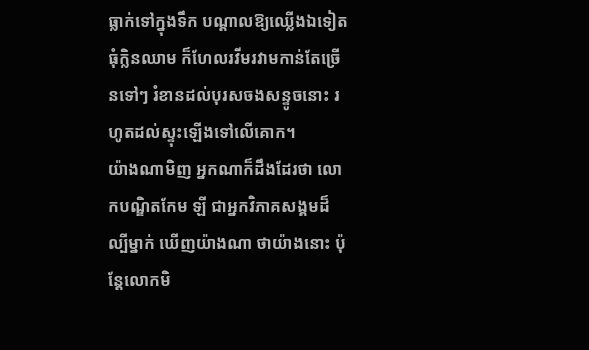ធ្លាក់ទៅក្នុងទឹក បណ្តាលឱ្យឈ្លើងឯទៀតធុំក្លិនឈាម ក៏ហែលរវីមរវាមកាន់តែច្រើនទៅៗ រំខានដល់បុរសចងសន្ទូចនោះ រហូតដល់ស្ទុះឡើងទៅលើគោក។
យ៉ាងណាមិញ អ្នកណាក៏ដឹងដែរថា លោកបណ្ឌិតកែម ឡី ជាអ្នកវិភាគសង្គមដ៏ល្បីម្នាក់ ឃើញយ៉ាងណា ថាយ៉ាងនោះ ប៉ុន្តែលោកមិ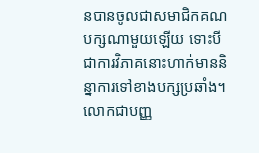នបានចូលជាសមាជិកគណបក្សណាមួយឡើយ ទោះបីជាការវិភាគនោះហាក់មាននិន្នាការទៅខាងបក្សប្រឆាំង។ លោកជាបញ្ញ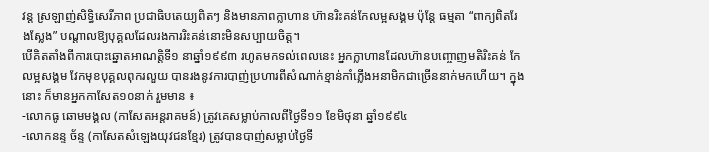វន្ត ស្រឡាញ់សិទ្ធិសេរីភាព ប្រជាធិបតេយ្យពិតៗ និងមានភាពក្លាហាន ហ៊ានរិះគន់កែលម្អសង្គម ប៉ុន្តែ ធម្មតា “ពាក្យពិតរែងស្លែង” បណ្តាលឱ្យបុគ្គលដែលរងការរិះគន់នោះមិនសប្បាយចិត្ត។
បើគិតតាំងពីការបោះឆ្នោតអាណត្តិទី១ នាឆ្នាំ១៩៩៣ រហូតមកទល់ពេលនេះ អ្នកក្លាហានដែលហ៊ានបញ្ចោញមតិរិះគន់ កែលម្អសង្គម វែកមុខបុគ្គលពុករលួយ បានរងនូវការបាញ់ប្រហារពីសំណាក់ខ្មាន់កាំភ្លើងអនាមិកជាច្រើននាក់មកហើយ។ ក្នុង នោះ ក៏មានអ្នកកាសែត១០នាក់ រួមមាន ៖
-លោកធូ ឆោមមង្គល (កាសែតអន្តរាគមន៍) ត្រូវគេសម្លាប់កាលពីថ្ងៃទី១១ ខែមិថុនា ឆ្នាំ១៩៩៤
-លោកនន្ទ ច័ន្ទ (កាសែតសំឡេងយុវជនខ្មែរ) ត្រូវបានបាញ់សម្លាប់ថ្ងៃទី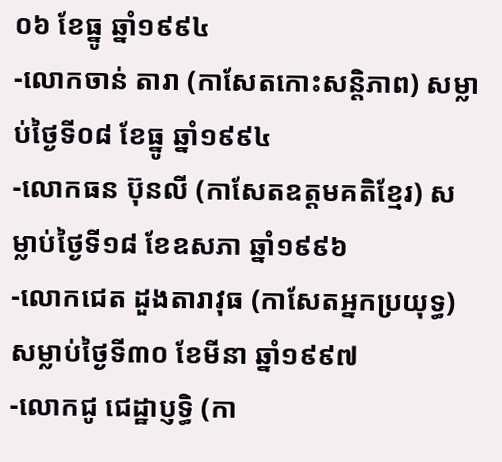០៦ ខែធ្នូ ឆ្នាំ១៩៩៤
-លោកចាន់ តារា (កាសែតកោះសន្តិភាព) សម្លាប់ថ្ងៃទី០៨ ខែធ្នូ ឆ្នាំ១៩៩៤
-លោកធន ប៊ុនលី (កាសែតឧត្តមគតិខ្មែរ) សម្លាប់ថ្ងៃទី១៨ ខែឧសភា ឆ្នាំ១៩៩៦
-លោកជេត ដួងតារាវុធ (កាសែតអ្នកប្រយុទ្ធ) សម្លាប់ថ្ងៃទី៣០ ខែមីនា ឆ្នាំ១៩៩៧
-លោកជូ ជេដ្ឋាប្ញទ្ធិ (កា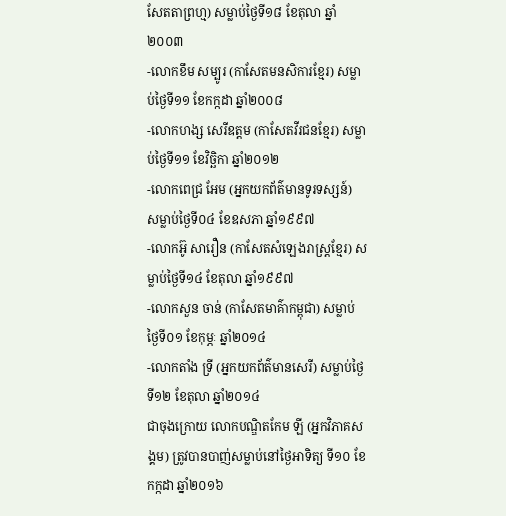សែតតាព្រហ្ម) សម្លាប់ថ្ងៃទី១៨ ខែតុលា ឆ្នាំ២០០៣
-លោកខឹម សម្បូរ (កាសែតមនសិការខ្មែរ) សម្លាប់ថ្ងៃទី១១ ខែកក្កដា ឆ្នាំ២០០៨
-លោកហង្ស សេរីឧត្តម (កាសែតវីរជនខ្មែរ) សម្លាប់ថ្ងៃទី១១ ខែវិច្ឆិកា ឆ្នាំ២០១២
-លោកពេជ្រ អែម (អ្នកយកព័ត៌មានទូរទស្សន៍) សម្លាប់ថ្ងៃទី០៤ ខែឧសភា ឆ្នាំ១៩៩៧
-លោកអ៊ូ សារឿន (កាសែតសំឡេងរាស្ត្រខ្មែរ) សម្លាប់ថ្ងៃទី១៤ ខែតុលា ឆ្នាំ១៩៩៧
-លោកសួន ចាន់ (កាសែតមាគ៌ាកម្ពុជា) សម្លាប់ថ្ងៃទី០១ ខែកុម្ភៈ ឆ្នាំ២០១៤
-លោកតាំង ទ្រី (អ្នកយកព័ត៌មានសេរី) សម្លាប់ថ្ងៃទី១២ ខែតុលា ឆ្នាំ២០១៤
ជាចុងក្រោយ លោកបណ្ឌិតកែម ឡី (អ្នកវិភាគសង្គម) ត្រូវបានបាញ់សម្លាប់នៅថ្ងៃអាទិត្យ ទី១០ ខែកក្កដា ឆ្នាំ២០១៦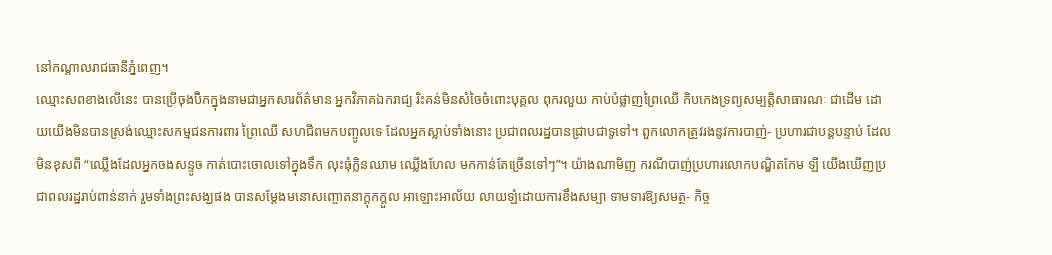នៅកណ្តាលរាជធានីភ្នំពេញ។
ឈ្មោះសពខាងលើនេះ បានប្រើចុងប៊ិកក្នុងនាមជាអ្នកសារព័ត៌មាន អ្នកវិភាគឯករាជ្យ រិះគន់មិនសំចៃចំពោះបុគ្គល ពុករលួយ កាប់បំផ្លាញព្រៃឈើ កិបកេងទ្រព្យសម្បត្តិសាធារណៈ ជាដើម ដោយយើងមិនបានស្រង់ឈ្មោះសកម្មជនការពារ ព្រៃឈើ សហជីពមកបញ្ចូលទេ ដែលអ្នកស្លាប់ទាំងនោះ ប្រជាពលរដ្ឋបានជ្រាបជាទូទៅ។ ពួកលោកត្រូវរងនូវការបាញ់- ប្រហារជាបន្តបន្ទាប់ ដែលមិនខុសពី “ឈ្លើងដែលអ្នកចងសន្ទូច កាត់បោះចោលទៅក្នុងទឹក លុះធុំក្លិនឈាម ឈ្លើងហែល មកកាន់តែច្រើនទៅៗ”។ យ៉ាងណាមិញ ករណីបាញ់ប្រហារលោកបណ្ឌិតកែម ឡី យើងឃើញប្រជាពលរដ្ឋរាប់ពាន់នាក់ រួមទាំងព្រះសង្ឃផង បានសម្តែងមនោសញ្ចោតនាក្តុកក្តួល អាឡោះអាល័យ លាយឡំដោយការខឹងសម្បា ទាមទារឱ្យសមត្ថ- កិច្ច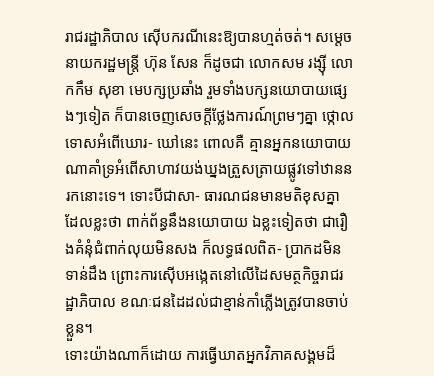រាជរដ្ឋាភិបាល ស៊ើបករណីនេះឱ្យបានហ្មត់ចត់។ សម្តេចនាយករដ្ឋមន្ត្រី ហ៊ុន សែន ក៏ដូចជា លោកសម រង្ស៊ី លោកកឹម សុខា មេបក្សប្រឆាំង រួមទាំងបក្សនយោបាយផ្សេងៗទៀត ក៏បានចេញសេចក្តីថ្លែងការណ៍ព្រមៗគ្នា ថ្កោលទោសអំពើឃោរ- ឃៅនេះ ពោលគឺ គ្មានអ្នកនយោបាយណាគាំទ្រអំពើសាហាវយង់ឃ្នងត្រួសត្រាយផ្លូវទៅឋាននរកនោះទេ។ ទោះបីជាសា- ធារណជនមានមតិខុសគ្នា ដែលខ្លះថា ពាក់ព័ន្ធនឹងនយោបាយ ឯខ្លះទៀតថា ជារឿងគំនុំជំពាក់លុយមិនសង ក៏លទ្ធផលពិត- ប្រាកដមិនទាន់ដឹង ព្រោះការស៊ើបអង្កេតនៅលើដៃសមត្ថកិច្ចរាជរដ្ឋាភិបាល ខណៈជនដៃដល់ជាខ្មាន់កាំភ្លើងត្រូវបានចាប់ ខ្លួន។
ទោះយ៉ាងណាក៏ដោយ ការធ្វើឃាតអ្នកវិភាគសង្គមដ៏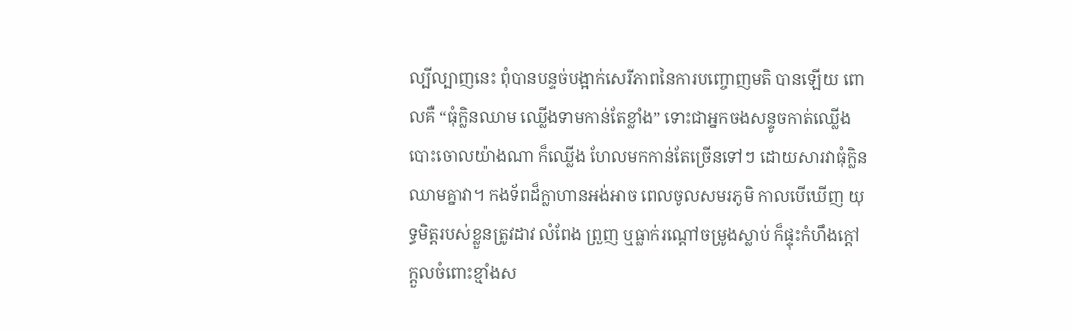ល្បីល្បាញនេះ ពុំបានបន្ទច់បង្អាក់សេរីភាពនៃការបញ្ចោញមតិ បានឡើយ ពោលគឺ “ធុំក្លិនឈាម ឈ្លើងទាមកាន់តែខ្លាំង” ទោះជាអ្នកចងសន្ទូចកាត់ឈ្លើងបោះចោលយ៉ាងណា ក៏ឈ្លើង ហែលមកកាន់តែច្រើនទៅៗ ដោយសារវាធុំក្លិនឈាមគ្នាវា។ កងទ័ពដ៏ក្លាហានអង់អាច ពេលចូលសមរភូមិ កាលបើឃើញ យុទ្ធមិត្តរបស់ខ្លួនត្រូវដាវ លំពែង ព្រួញ ឬធ្លាក់រណ្តៅចម្រូងស្លាប់ ក៏ផ្ទុះកំហឹងក្តៅក្តួលចំពោះខ្មាំងស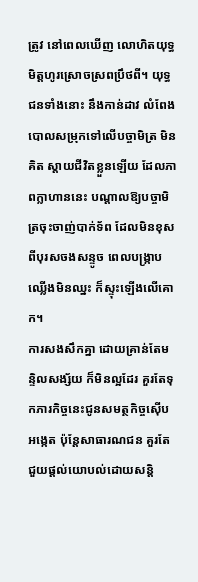ត្រូវ នៅពេលឃើញ លោហិតយុទ្ធមិត្តហូរស្រោចស្រពប្រឹថពី។ យុទ្ធជនទាំងនោះ នឹងកាន់ដាវ លំពែង បោលសម្រុកទៅលើបច្ចាមិត្រ មិនគិត ស្តាយជីវិតខ្លួនឡើយ ដែលភាពក្លាហាននេះ បណ្តាលឱ្យបច្ចាមិត្រចុះចាញ់បាក់ទ័ព ដែលមិនខុសពីបុរសចងសន្ទូច ពេលបង្ក្រាប ឈ្លើងមិនឈ្នះ ក៏ស្ទុះឡើងលើគោក។
ការសងសឹកគ្នា ដោយគ្រាន់តែមន្ទិលសង្ស័យ ក៏មិនល្អដែរ គួរតែទុកភារកិច្ចនេះជូនសមត្ថកិច្ចស៊ើបអង្កេត ប៉ុន្តែសាធារណជន គួរតែជួយផ្តល់យោបល់ដោយសន្តិ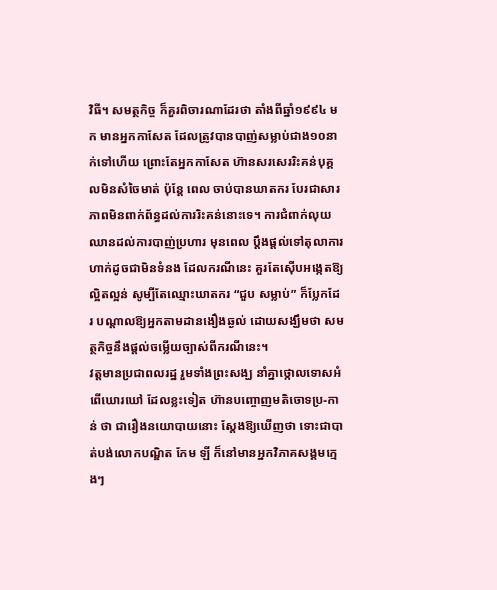វិធី។ សមត្ថកិច្ច ក៏គួរពិចារណាដែរថា តាំងពីឆ្នាំ១៩៩៤ មក មានអ្នកកាសែត ដែលត្រូវបានបាញ់សម្លាប់ជាង១០នាក់ទៅហើយ ព្រោះតែអ្នកកាសែត ហ៊ានសរសេររិះគន់បុគ្គលមិនសំចៃមាត់ ប៉ុន្តែ ពេល ចាប់បានឃាតករ បែរជាសារភាពមិនពាក់ព័ន្ធដល់ការរិះគន់នោះទេ។ ការជំពាក់លុយ ឈានដល់ការបាញ់ប្រហារ មុនពេល ប្តឹងផ្តល់ទៅតុលាការ ហាក់ដូចជាមិនទំនង ដែលករណីនេះ គួរតែស៊ើបអង្កេតឱ្យល្អិតល្អន់ សូម្បីតែឈ្មោះឃាតករ “ជួប សម្លាប់” ក៏ប្លែកដែរ បណ្តាលឱ្យអ្នកតាមដានងឿងឆ្ងល់ ដោយសង្ឃឹមថា សមត្ថកិច្ចនឹងផ្តល់ចម្លើយច្បាស់ពីករណីនេះ។
វត្តមានប្រជាពលរដ្ឋ រួមទាំងព្រះសង្ឃ នាំគ្នាថ្កោលទោសអំពើឃោរឃៅ ដែលខ្លះទៀត ហ៊ានបញ្ចោញមតិចោទប្រ-កាន់ ថា ជារឿងនយោបាយនោះ ស្តែងឱ្យឃើញថា ទោះជាបាត់បង់លោកបណ្ឌិត កែម ឡី ក៏នៅមានអ្នកវិភាគសង្គមក្មេងៗ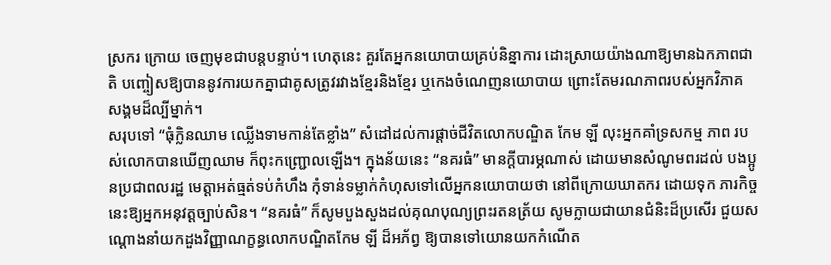ស្រករ ក្រោយ ចេញមុខជាបន្តបន្ទាប់។ ហេតុនេះ គួរតែអ្នកនយោបាយគ្រប់និន្នាការ ដោះស្រាយយ៉ាងណាឱ្យមានឯកភាពជាតិ បញ្ចៀសឱ្យបាននូវការយកគ្នាជាគូសត្រូវរវាងខ្មែរនិងខ្មែរ ឬកេងចំណេញនយោបាយ ព្រោះតែមរណភាពរបស់អ្នកវិភាគ សង្គមដ៏ល្បីម្នាក់។
សរុបទៅ “ធុំក្លិនឈាម ឈ្លើងទាមកាន់តែខ្លាំង” សំដៅដល់ការផ្តាច់ជីវិតលោកបណ្ឌិត កែម ឡី លុះអ្នកគាំទ្រសកម្ម ភាព របស់លោកបានឃើញឈាម ក៏ពុះកញ្ជ្រោលឡើង។ ក្នុងន័យនេះ “នគរធំ” មានក្តីបារម្ភណាស់ ដោយមានសំណូមពរដល់ បងប្អូនប្រជាពលរដ្ឋ មេត្តាអត់ធ្មត់ទប់កំហឹង កុំទាន់ទម្លាក់កំហុសទៅលើអ្នកនយោបាយថា នៅពីក្រោយឃាតករ ដោយទុក ភារកិច្ចនេះឱ្យអ្នកអនុវត្តច្បាប់សិន។ “នគរធំ” ក៏សូមបួងសួងដល់គុណបុណ្យព្រះរតនត្រ័យ សូមក្លាយជាយានជំនិះដ៏ប្រសើរ ជួយសណ្តោងនាំយកដួងវិញ្ញាណក្ខន្ធលោកបណ្ឌិតកែម ឡី ដ៏អភ័ព្វ ឱ្យបានទៅយោនយកកំណើត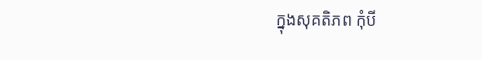ក្នុងសុគតិភព កុំបី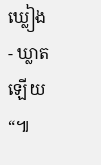ឃ្លៀង- ឃ្លាតឡើយ“៕